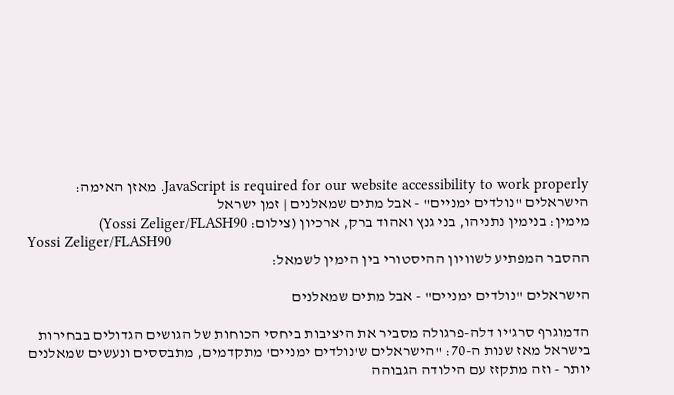JavaScript is required for our website accessibility to work properly. מאזן האימה: הישראלים "נולדים ימניים" - אבל מתים שמאלנים | זמן ישראל
מימין: בנימין נתניהו, בני גנץ ואהוד ברק, ארכיון (צילום: Yossi Zeliger/FLASH90)
Yossi Zeliger/FLASH90
ההסבר המפתיע לשוויון ההיסטורי בין הימין לשמאל:

הישראלים "נולדים ימניים" - אבל מתים שמאלנים

הדמוגרף סרג'יו דלה-פרגולה מסביר את היציבות ביחסי הכוחות של הגושים הגדולים בבחירות בישראל מאז שנות ה-70: "הישראלים ש'נולדים ימניים' מתקדמים, מתבססים ונעשים שמאלנים יותר - וזה מתקזז עם הילודה הגבוהה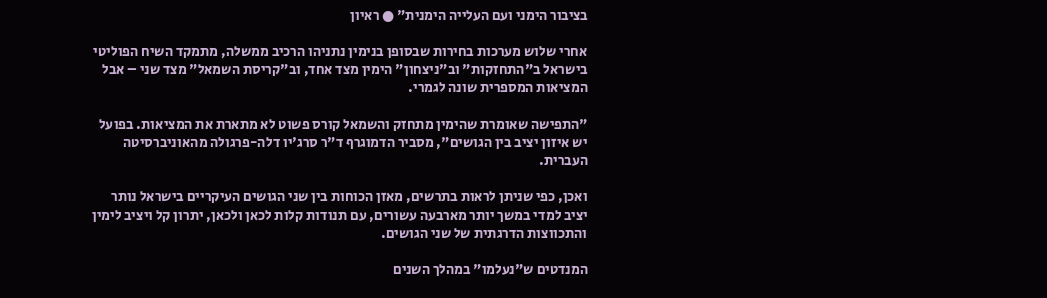בציבור הימני ועם העלייה הימנית" ● ראיון

אחרי שלוש מערכות בחירות שבסופן בנימין נתניהו הרכיב ממשלה, מתמקד השיח הפוליטי בישראל ב"התחזקות" וב"ניצחון" הימין מצד אחד, וב"קריסת השמאל" מצד שני – אבל המציאות המספרית שונה לגמרי.

"התפישה שאומרת שהימין מתחזק והשמאל קורס פשוט לא מתארת את המציאות. בפועל יש איזון יציב בין הגושים", מסביר הדמוגרף ד"ר סרג'יו דלה-פרגולה מהאוניברסיטה העברית.

ואכן, כפי שניתן לראות בתרשים, מאזן הכוחות בין שני הגושים העיקריים בישראל נותר יציב למדי במשך יותר מארבעה עשורים, עם תנודות קלות לכאן ולכאן, יתרון קל ויציב לימין והתכווצות הדרגתית של שני הגושים.

המנדטים ש"נעלמו" במהלך השנים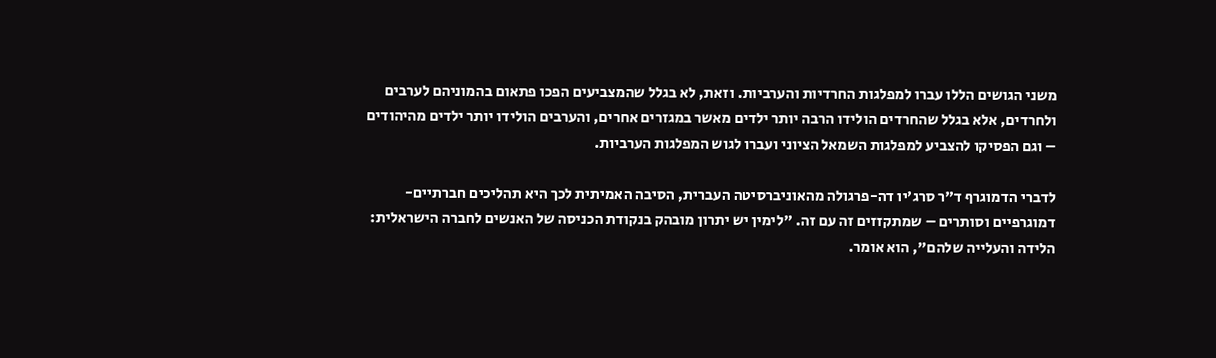משני הגושים הללו עברו למפלגות החרדיות והערביות. וזאת, לא בגלל שהמצביעים הפכו פתאום בהמוניהם לערבים ולחרדים, אלא בגלל שהחרדים הולידו הרבה יותר ילדים מאשר במגזרים אחרים, והערבים הולידו יותר ילדים מהיהודים – וגם הפסיקו להצביע למפלגות השמאל הציוני ועברו לגוש המפלגות הערביות.

לדברי הדמוגרף ד"ר סרג'יו דה-פרגולה מהאוניברסיטה העברית, הסיבה האמיתית לכך היא תהליכים חברתיים-דמוגרפיים וסותרים – שמתקזזים זה עם זה. "לימין יש יתרון מובהק בנקודת הכניסה של האנשים לחברה הישראלית: הלידה והעלייה שלהם", הוא אומר.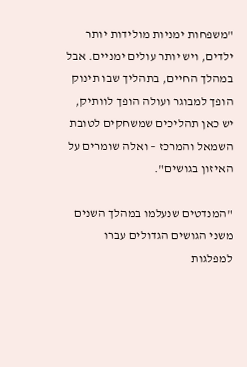"משפחות ימניות מולידות יותר ילדים, ויש יותר עולים ימניים. אבל במהלך החיים, בתהליך שבו תינוק הופך למבוגר ועולה הופך לוותיק, יש כאן תהליכים שמשחקים לטובת השמאל והמרכז – ואלה שומרים על האיזון בגושים".

"המנדטים שנעלמו במהלך השנים משני הגושים הגדולים עברו למפלגות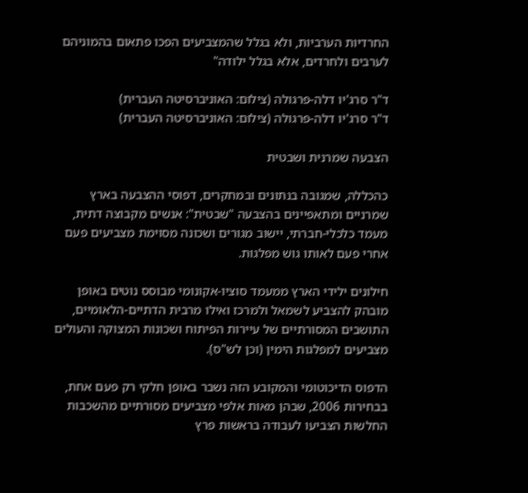החרדיות הערביות, ולא בגלל שהמצביעים הפכו פתאום בהמוניהם לערבים ולחרדים, אלא בגלל ילודה"

ד"ר סרג'יו דלה-פרגולה (צילום: האוניברסיטה העברית)
ד"ר סרג'יו דלה-פרגולה (צילום: האוניברסיטה העברית)

הצבעה שמרנית ושבטית

כהכללה, שמגובה בנתונים ובמחקרים, דפוסי ההצבעה בארץ שמרניים ומתאפיינים בהצבעה "שבטית": אנשים מקבוצה דתית, מעמד כלכלי-חברתי, יישוב מגורים ושכונה מסוימת מצביעים פעם אחרי פעם לאותו גוש מפלגות.

חילונים ילידי הארץ ממעמד סוציו-אקונומי מבוסס נוטים באופן מובהק להצביע לשמאל ולמרכז ואילו מרבית הדתיים-הלאומיים, התושבים המסורתיים של עיירות הפיתוח ושכונות המצוקה והעולים מצביעים למפלגות הימין (וכן לש"ס).

הדפוס הדיכוטומי והמקובע הזה נשבר באופן חלקי רק פעם אחת, בבחירות 2006, שבהן מאות אלפי מצביעים מסורתיים מהשכבות החלשות הצביעו לעבודה בראשות פרץ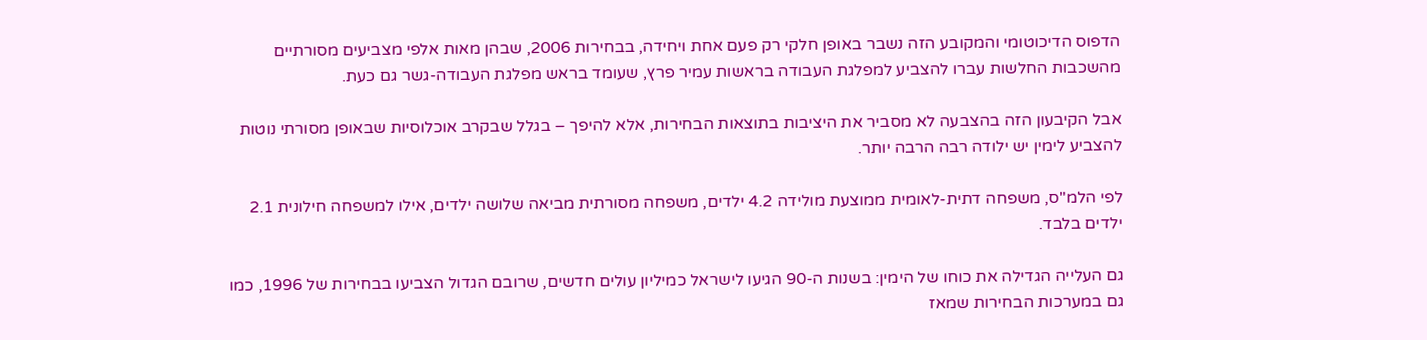הדפוס הדיכוטומי והמקובע הזה נשבר באופן חלקי רק פעם אחת ויחידה, בבחירות 2006, שבהן מאות אלפי מצביעים מסורתיים מהשכבות החלשות עברו להצביע למפלגת העבודה בראשות עמיר פרץ, שעומד בראש מפלגת העבודה-גשר גם כעת.

אבל הקיבעון הזה בהצבעה לא מסביר את היציבות בתוצאות הבחירות, אלא להיפך – בגלל שבקרב אוכלוסיות שבאופן מסורתי נוטות להצביע לימין יש ילודה רבה הרבה יותר.

לפי הלמ"ס, משפחה דתית-לאומית ממוצעת מולידה 4.2 ילדים, משפחה מסורתית מביאה שלושה ילדים, אילו למשפחה חילונית 2.1 ילדים בלבד.

גם העלייה הגדילה את כוחו של הימין: בשנות ה-90 הגיעו לישראל כמיליון עולים חדשים, שרובם הגדול הצביעו בבחירות של 1996, כמו גם במערכות הבחירות שמאז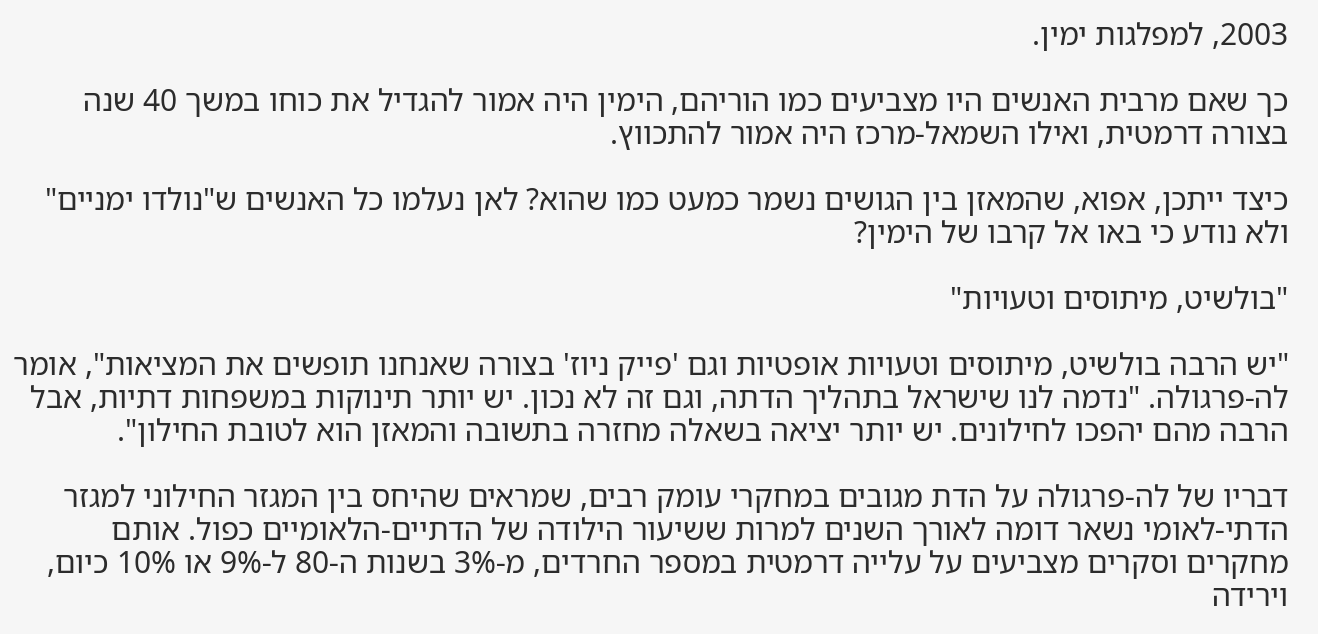2003, למפלגות ימין.

כך שאם מרבית האנשים היו מצביעים כמו הוריהם, הימין היה אמור להגדיל את כוחו במשך 40 שנה בצורה דרמטית, ואילו השמאל-מרכז היה אמור להתכווץ.

כיצד ייתכן, אפוא, שהמאזן בין הגושים נשמר כמעט כמו שהוא? לאן נעלמו כל האנשים ש"נולדו ימניים" ולא נודע כי באו אל קרבו של הימין?

"בולשיט, מיתוסים וטעויות"

"יש הרבה בולשיט, מיתוסים וטעויות אופטיות וגם 'פייק ניוז' בצורה שאנחנו תופשים את המציאות", אומר לה-פרגולה. "נדמה לנו שישראל בתהליך הדתה, וגם זה לא נכון. יש יותר תינוקות במשפחות דתיות, אבל הרבה מהם יהפכו לחילונים. יש יותר יציאה בשאלה מחזרה בתשובה והמאזן הוא לטובת החילון".

דבריו של לה-פרגולה על הדת מגובים במחקרי עומק רבים, שמראים שהיחס בין המגזר החילוני למגזר הדתי-לאומי נשאר דומה לאורך השנים למרות ששיעור הילודה של הדתיים-הלאומיים כפול. אותם מחקרים וסקרים מצביעים על עלייה דרמטית במספר החרדים, מ-3% בשנות ה-80 ל-9% או 10% כיום, וירידה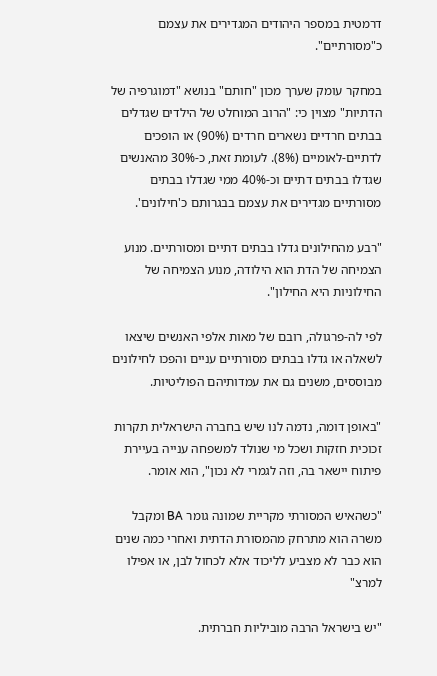דרמטית במספר היהודים המגדירים את עצמם כ"מסורתיים".

במחקר עומק שערך מכון "חותם" בנושא "דמוגרפיה של הדתיות" מצוין כי: "הרוב המוחלט של הילדים שגדלים בבתים חרדיים נשארים חרדים (90%) או הופכים לדתיים-לאומיים (8%). לעומת זאת, כ-30% מהאנשים שגדלו בבתים דתיים וכ-40% ממי שגדלו בבתים מסורתיים מגדירים את עצמם בבגרותם כ'חילונים'.

"רבע מהחילונים גדלו בבתים דתיים ומסורתיים. מנוע הצמיחה של הדת הוא הילודה, מנוע הצמיחה של החילוניות היא החילון".

לפי לה-פרגולה, רובם של מאות אלפי האנשים שיצאו לשאלה או גדלו בבתים מסורתיים עניים והפכו לחילונים מבוססים, משנים גם את עמדותיהם הפוליטיות.

"באופן דומה, נדמה לנו שיש בחברה הישראלית תקרות זכוכית חזקות ושכל מי שנולד למשפחה ענייה בעיירת פיתוח יישאר בה, וזה לגמרי לא נכון", הוא אומר.

"כשהאיש המסורתי מקריית שמונה גומר BA ומקבל משרה הוא מתרחק מהמסורת הדתית ואחרי כמה שנים הוא כבר לא מצביע לליכוד אלא לכחול לבן, או אפילו למרצ"

"יש בישראל הרבה מוביליות חברתית.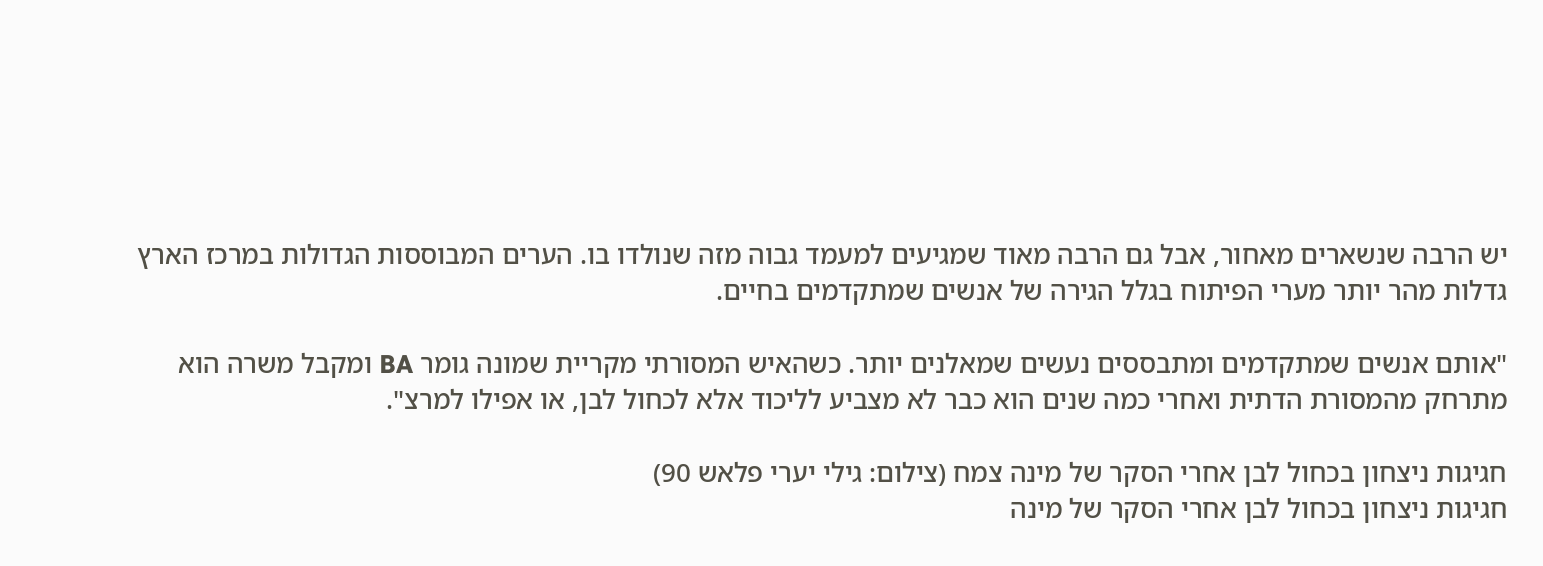יש הרבה שנשארים מאחור, אבל גם הרבה מאוד שמגיעים למעמד גבוה מזה שנולדו בו. הערים המבוססות הגדולות במרכז הארץ גדלות מהר יותר מערי הפיתוח בגלל הגירה של אנשים שמתקדמים בחיים.

"אותם אנשים שמתקדמים ומתבססים נעשים שמאלנים יותר. כשהאיש המסורתי מקריית שמונה גומר BA ומקבל משרה הוא מתרחק מהמסורת הדתית ואחרי כמה שנים הוא כבר לא מצביע לליכוד אלא לכחול לבן, או אפילו למרצ".

חגיגות ניצחון בכחול לבן אחרי הסקר של מינה צמח (צילום: גילי יערי פלאש 90)
חגיגות ניצחון בכחול לבן אחרי הסקר של מינה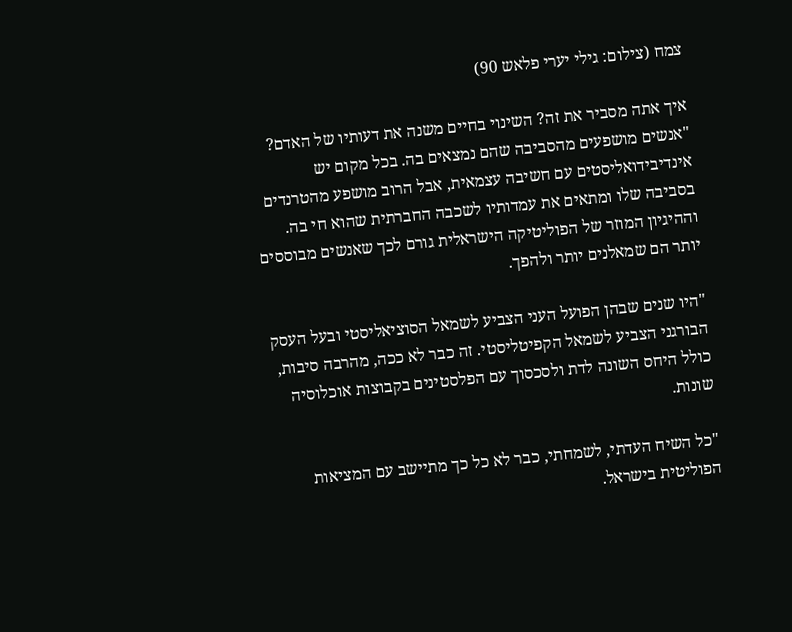צמח (צילום: גילי יערי פלאש 90)

איך אתה מסביר את זה? השינוי בחיים משנה את דעותיו של האדם?
"אנשים מושפעים מהסביבה שהם נמצאים בה. בכל מקום יש אינדיבידואליסטים עם חשיבה עצמאית, אבל הרוב מושפע מהטרנדים בסביבה שלו ומתאים את עמדותיו לשכבה החברתית שהוא חי בה. וההיגיון המוזר של הפוליטיקה הישראלית גורם לכך שאנשים מבוססים יותר הם שמאלנים יותר ולהפך.

"היו שנים שבהן הפועל העני הצביע לשמאל הסוציאליסטי ובעל העסק הבורגני הצביע לשמאל הקפיטליסטי. זה כבר לא ככה, מהרבה סיבות, כולל היחס השונה לדת ולסכסוך עם הפלסטינים בקבוצות אוכלוסיה שונות.

"כל השיח העדתי, לשמחתי, כבר לא כל כך מתיישב עם המציאות הפוליטית בישראל.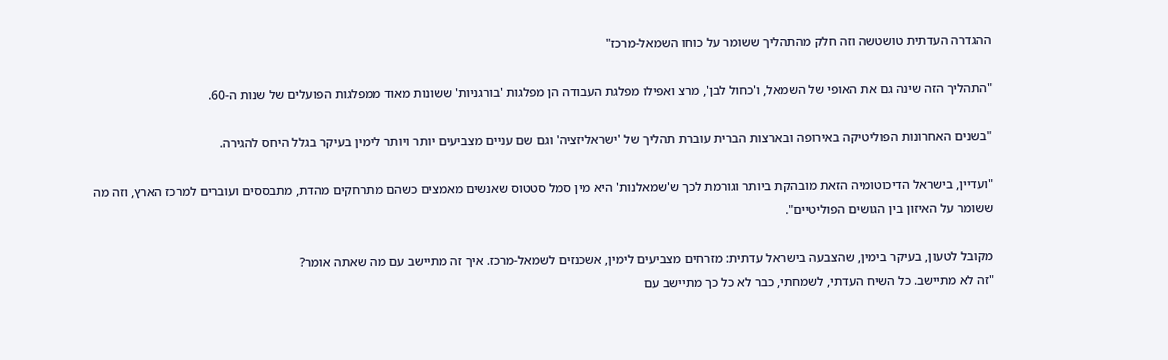ההגדרה העדתית טושטשה וזה חלק מהתהליך ששומר על כוחו השמאל-מרכז"

"התהליך הזה שינה גם את האופי של השמאל, ו'כחול לבן', מרצ ואפילו מפלגת העבודה הן מפלגות 'בורגניות' ששונות מאוד ממפלגות הפועלים של שנות ה-60.

"בשנים האחרונות הפוליטיקה באירופה ובארצות הברית עוברת תהליך של 'ישראליזציה' וגם שם עניים מצביעים יותר ויותר לימין בעיקר בגלל היחס להגירה.

"ועדיין, בישראל הדיכוטומיה הזאת מובהקת ביותר וגורמת לכך ש'שמאלנות' היא מין סמל סטטוס שאנשים מאמצים כשהם מתרחקים מהדת, מתבססים ועוברים למרכז הארץ, וזה מה ששומר על האיזון בין הגושים הפוליטיים".

מקובל לטעון, בעיקר בימין, שהצבעה בישראל עדתית: מזרחים מצביעים לימין, אשכנזים לשמאל-מרכז. איך זה מתיישב עם מה שאתה אומר?
"זה לא מתיישב. כל השיח העדתי, לשמחתי, כבר לא כל כך מתיישב עם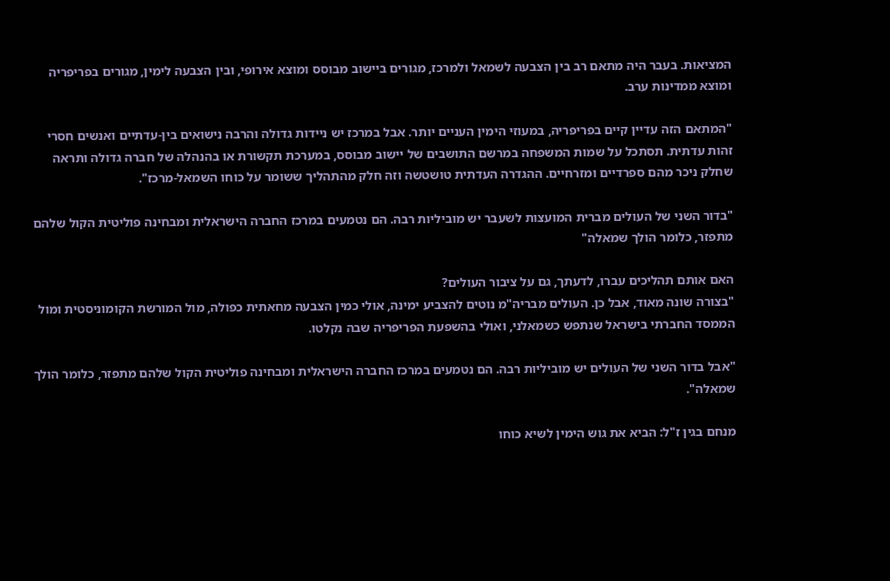המציאות. בעבר היה מתאם רב בין הצבעה לשמאל ולמרכז, מגורים ביישוב מבוסס ומוצא אירופי, ובין הצבעה לימין, מגורים בפריפריה ומוצא ממדינות ערב.

"המתאם הזה עדיין קיים בפריפריה, במעוזי הימין העניים יותר. אבל במרכז יש ניידות גדולה והרבה נישואים בין-עדתיים ואנשים חסרי זהות עדתית. תסתכל על שמות המשפחה במרשם התושבים של יישוב מבוסס, במערכת תקשורת או בהנהלה של חברה גדולה ותראה שחלק ניכר מהם ספרדיים ומזרחיים. ההגדרה העדתית טושטשה וזה חלק מהתהליך ששומר על כוחו השמאל-מרכז".

"בדור השני של העולים מברית המועצות לשעבר יש מוביליות רבה. הם נטמעים במרכז החברה הישראלית ומבחינה פוליטית הקול שלהם מתפזר, כלומר הולך שמאלה"

האם אותם תהליכים עברו, לדעתך, גם על ציבור העולים?
"בצורה שונה מאוד, אבל כן. העולים מבריה"מ נוטים להצביע ימינה, אולי כמין הצבעה מחאתית כפולה, מול המורשת הקומוניסטית ומול הממסד החברתי בישראל שנתפש כשמאלני, ואולי בהשפעת הפריפריה שבה נקלטו.

"אבל בדור השני של העולים יש מוביליות רבה. הם נטמעים במרכז החברה הישראלית ומבחינה פוליטית הקול שלהם מתפזר, כלומר הולך שמאלה".

מנחם בגין ז"ל: הביא את גוש הימין לשיא כוחו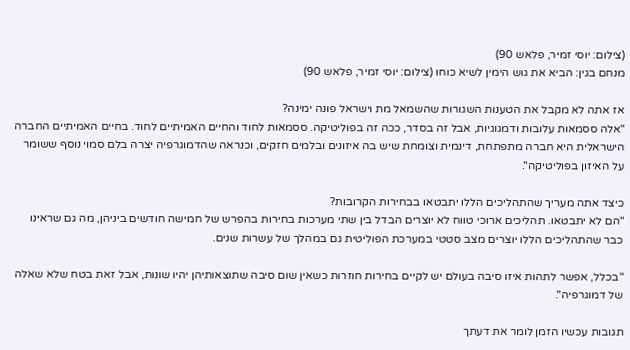(צילום: יוסי זמיר, פלאש 90)
מנחם בגין: הביא את גוש הימין לשיא כוחו (צילום: יוסי זמיר, פלאש 90)

אז אתה לא מקבל את הטענות השגורות שהשמאל מת וישראל פונה ימינה?
"אלה ססמאות עלובות ודמגוגיות, אבל זה בסדר, ככה זה בפוליטיקה. ססמאות לחוד והחיים האמיתיים לחוד. בחיים האמיתיים החברה הישראלית היא חברה מתפתחת, דינמית וצומחת שיש בה איזונים ובלמים חזקים, וכנראה שהדמוגרפיה יצרה בלם סמוי נוסף ששומר על האיזון בפוליטיקה".

כיצד אתה מעריך שהתהליכים הללו יתבטאו בבחירות הקרובות?
"הם לא יתבטאו. תהליכים ארוכי טווח לא יוצרים הבדל בין שתי מערכות בחירות בהפרש של חמישה חודשים ביניהן, מה גם שראינו כבר שהתהליכים הללו יוצרים מצב סטטי במערכת הפוליטית גם במהלך של עשרות שנים.

"בכלל, אפשר לתהות איזו סיבה בעולם יש לקיים בחירות חוזרות כשאין שום סיבה שתוצאותיהן יהיו שונות, אבל זאת בטח שלא שאלה של דמוגרפיה".

תגובות עכשיו הזמן לומר את דעתך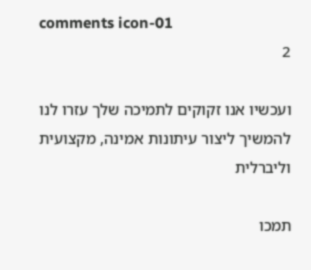comments icon-01
2

ועכשיו אנו זקוקים לתמיכה שלך עזרו לנו להמשיך ליצור עיתונות אמינה, מקצועית וליברלית

תמכו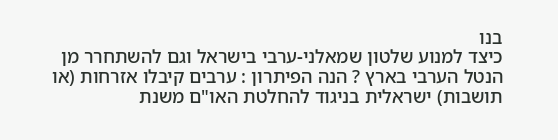בנו
כיצד למנוע שלטון שמאלני-ערבי בישראל וגם להשתחרר מן הנטל הערבי בארץ ? הנה הפיתרון : ערבים קיבלו אזרחות (או תושבות) ישראלית בניגוד להחלטת האו"ם משנת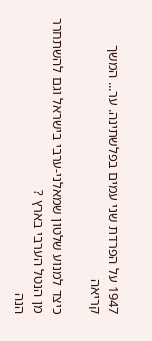1947 על הפרדת שני עמים בפלשתינה. ער... המשך קריאה

כיצד למנוע שלטון שמאלני-ערבי בישראל וגם להשתחרר מן הנטל הערבי בארץ ?
הנה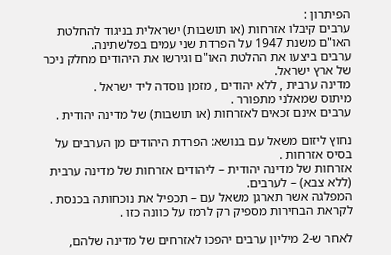הפיתרון :
ערבים קיבלו אזרחות (או תושבות) ישראלית בניגוד להחלטת האו"ם משנת 1947 על הפרדת שני עמים בפלשתינה.
ערבים ביצעו את ההלטת האו"ם וגירשו את היהודים מחלק ניכר של ארץ ישראל.
מדינה ערבית , ללא יהודים , מזמן נוסדה ליד ישראל .
מיתוס שמאלני מתפורר .
ערבים אינם זכאים לאזרחות (או תושבות) של מדינה יהודית .

נחוץ ליזום משאל עם בנושא: הפרדת היהודים מן הערבים על בסיס אזרחות .
אזרחות של מדינה יהודית – ליהודים אזרחות של מדינה ערבית (ללא צבא) – לערבים.
המפלגה אשר תארגן משאל עם – תכפיל את נוכחותה בכנסת .
לקראת הבחירות מספיק רק לרמז על כוונה כזו .

לאחר ש-2 מיליון ערבים יהפכו לאזרחים של מדינה שלהם,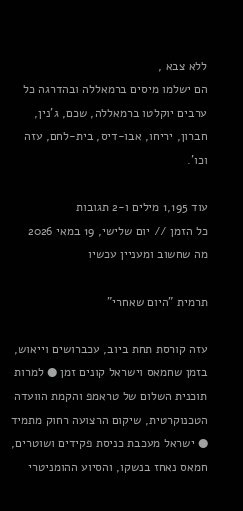ללא צבא ,
הם ישלמו מיסים ברמאללה ובהדרגה כל ערבים יוקלטו ברמאללה, שכם, ג'נין, חברון, יריחו, אבו-דיס, בית-לחם, עזה וכו'.

עוד 1,195 מילים ו-2 תגובות
כל הזמן // יום שלישי, 19 במאי 2026
מה שחשוב ומעניין עכשיו

תרמית "היום שאחרי"

עזה קורסת תחת ביוב, עכברושים וייאוש, בזמן שחמאס וישראל קונים זמן ● למרות תוכנית השלום של טראמפ והקמת הוועדה הטכנוקרטית, שיקום הרצועה רחוק מתמיד ● ישראל מעכבת כניסת פקידים ושוטרים, חמאס נאחז בנשקו, והסיוע ההומניטרי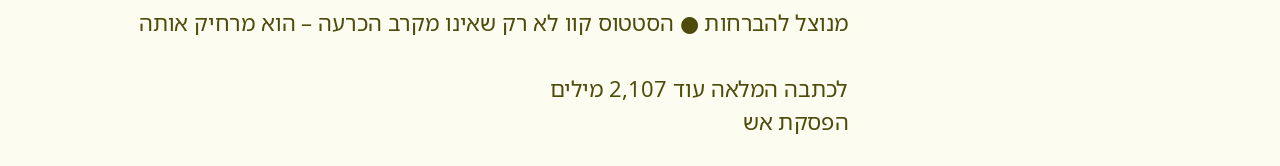מנוצל להברחות ● הסטטוס קוו לא רק שאינו מקרב הכרעה – הוא מרחיק אותה

לכתבה המלאה עוד 2,107 מילים
הפסקת אש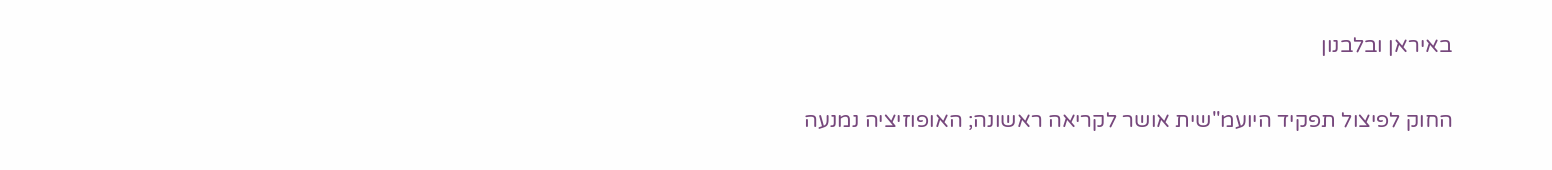באיראן ובלבנון

החוק לפיצול תפקיד היועמ"שית אושר לקריאה ראשונה; האופוזיציה נמנעה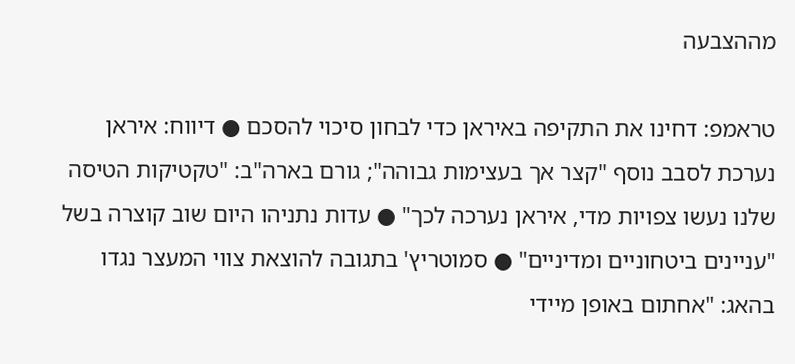מההצבעה

טראמפ: דחינו את התקיפה באיראן כדי לבחון סיכוי להסכם ● דיווח: איראן נערכת לסבב נוסף "קצר אך בעצימות גבוהה"; גורם בארה"ב: "טקטיקות הטיסה שלנו נעשו צפויות מדי, איראן נערכה לכך" ● עדות נתניהו היום שוב קוצרה בשל "עניינים ביטחוניים ומדיניים" ● סמוטריץ' בתגובה להוצאת צווי המעצר נגדו בהאג: "אחתום באופן מיידי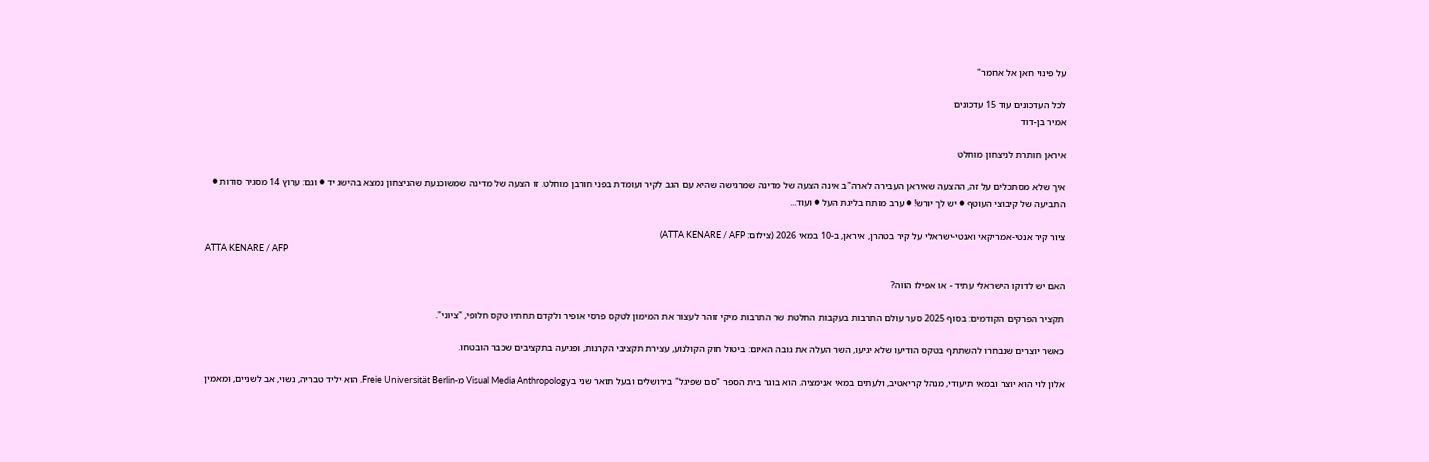על פינוי חאן אל אחמר"

לכל העדכונים עוד 15 עדכונים
אמיר בן-דוד

איראן חותרת לניצחון מוחלט

איך שלא מסתכלים על זה, ההצעה שאיראן העבירה לארה"ב אינה הצעה של מדינה שמרגישה שהיא עם הגב לקיר ועומדת בפני חורבן מוחלט. זו הצעה של מדינה שמשוכנעת שהניצחון נמצא בהישג יד ● וגם: ערוץ 14 מסגיר סודות ● התביעה של קיבוצי העוטף ● יש לך יורש! ● ערב מותח בליגת העל ● ועוד...

ציור קיר אנטי-אמריקאי ואנטי-ישראלי על קיר בטהרן, איראן, ב-10 במאי 2026 (צילום: ATTA KENARE / AFP)
ATTA KENARE / AFP

האם יש לדוקו הישראלי עתיד - או אפילו הווה?

תקציר הפרקים הקודמים: בסוף 2025 סער עולם התרבות בעקבות החלטת שר התרבות מיקי זוהר לעצור את המימון לטקס פרסי אופיר ולקדם תחתיו טקס חלופי, "ציוני".

כאשר יוצרים שנבחרו להשתתף בטקס הודיעו שלא יגיעו, השר העלה את גובה האיום: ביטול חוק הקולנוע, עצירת תקציבי הקרנות, ופגיעה בתקציבים שכבר הובטחו.

אלון לוי הוא יוצר ובמאי תיעודי, מנהל קריאטיב, ולעתים במאי אנימציה. הוא בוגר בית הספר "סם שפיגל" בירושלים ובעל תואר שני בVisual Media Anthropology מ-Freie Universität Berlin. הוא יליד טבריה, נשוי, אב לשניים, ומאמין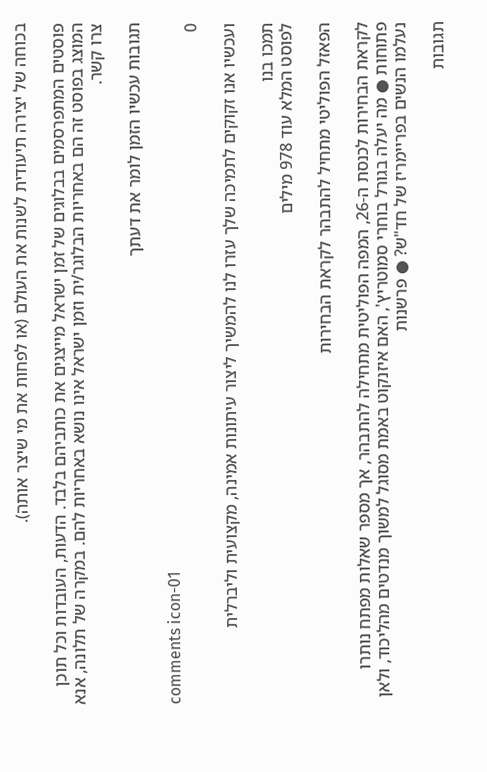בכוחה של יצירה תיעודית לשנות את העולם (או לפחות את מי שיצר אותה).

פוסטים המתפרסמים בבלוגים של זמן ישראל מייצגים את כותביהם בלבד. הדעות, העובדות וכל תוכן המוצג בפוסט זה הם באחריות הבלוגר/ית וזמן ישראל אינו נושא באחריות להם. במקרה של תלונה, אנא צרו קשר.

תגובות עכשיו הזמן לומר את דעתך

comments icon-01
0

ועכשיו אנו זקוקים לתמיכה שלך עזרו לנו להמשיך ליצור עיתונות אמינה, מקצועית וליברלית

תמכו בנו
לפוסט המלא עוד 978 מילים

הפאזל הפוליטי מתחיל להתבהר לקראת הבחירות

לקראת הבחירות לכנסת ה-26, המפה הפוליטית מתחילה להתבהר, אך מספר שאלות מפתח נותרו פתוחות ● מה יעלה בגורל בוחרי סמוטריץ', האם איזנקוט באמת מסוגל למשוך מנדטים מהליכוד, ולאן נעלמו הנשים בפריימריז של חד"ש? ● פרשנות

תגובות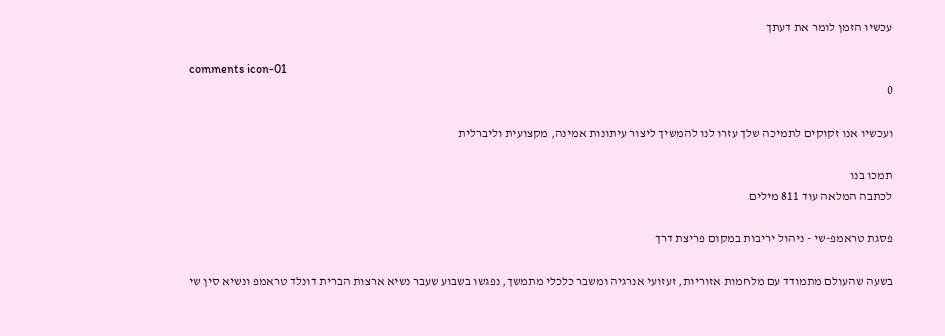עכשיו הזמן לומר את דעתך

comments icon-01
0

ועכשיו אנו זקוקים לתמיכה שלך עזרו לנו להמשיך ליצור עיתונות אמינה, מקצועית וליברלית

תמכו בנו
לכתבה המלאה עוד 811 מילים

פסגת טראמפ-שי - ניהול יריבות במקום פריצת דרך

בשעה שהעולם מתמודד עם מלחמות אזוריות, זעזועי אנרגיה ומשבר כלכלי מתמשך, נפגשו בשבוע שעבר נשיא ארצות הברית דונלד טראמפ ונשיא סין שי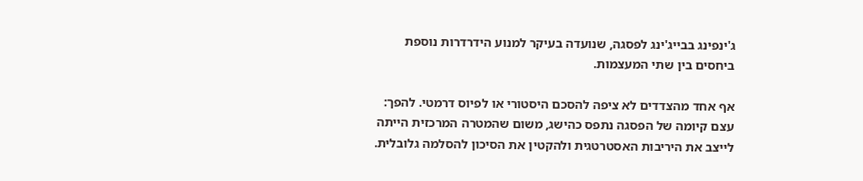ג'ינפינג בבייג'ינג לפסגה, שנועדה בעיקר למנוע הידרדרות נוספת ביחסים בין שתי המעצמות.

אף אחד מהצדדים לא ציפה להסכם היסטורי או לפיוס דרמטי. להפך: עצם קיומה של הפסגה נתפס כהישג, משום שהמטרה המרכזית הייתה לייצב את היריבות האסטרטגית ולהקטין את הסיכון להסלמה גלובלית.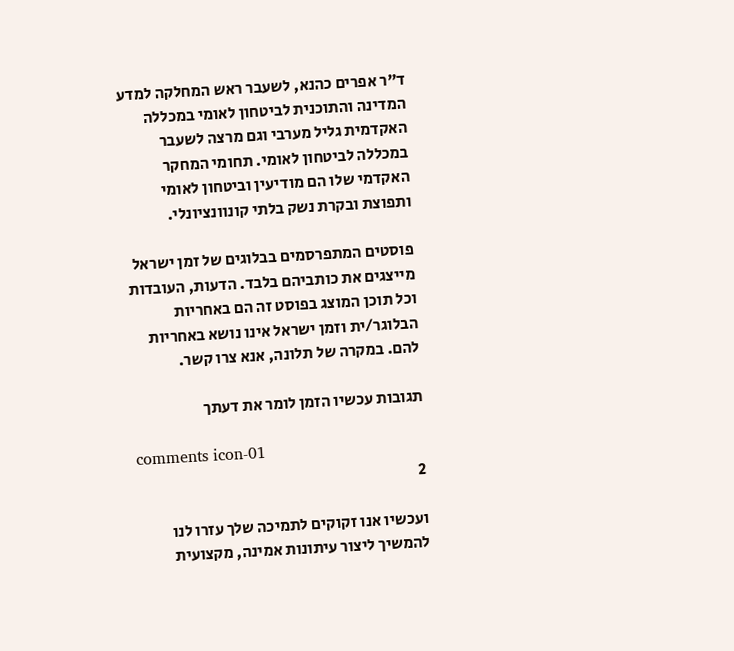ד"ר אפרים כהנא, לשעבר ראש המחלקה למדע המדינה והתוכנית לביטחון לאומי במכללה האקדמית גליל מערבי וגם מרצה לשעבר במכללה לביטחון לאומי. תחומי המחקר האקדמי שלו הם מודיעין וביטחון לאומי ותפוצת ובקרת נשק בלתי קונוונציונלי.

פוסטים המתפרסמים בבלוגים של זמן ישראל מייצגים את כותביהם בלבד. הדעות, העובדות וכל תוכן המוצג בפוסט זה הם באחריות הבלוגר/ית וזמן ישראל אינו נושא באחריות להם. במקרה של תלונה, אנא צרו קשר.

תגובות עכשיו הזמן לומר את דעתך

comments icon-01
2

ועכשיו אנו זקוקים לתמיכה שלך עזרו לנו להמשיך ליצור עיתונות אמינה, מקצועית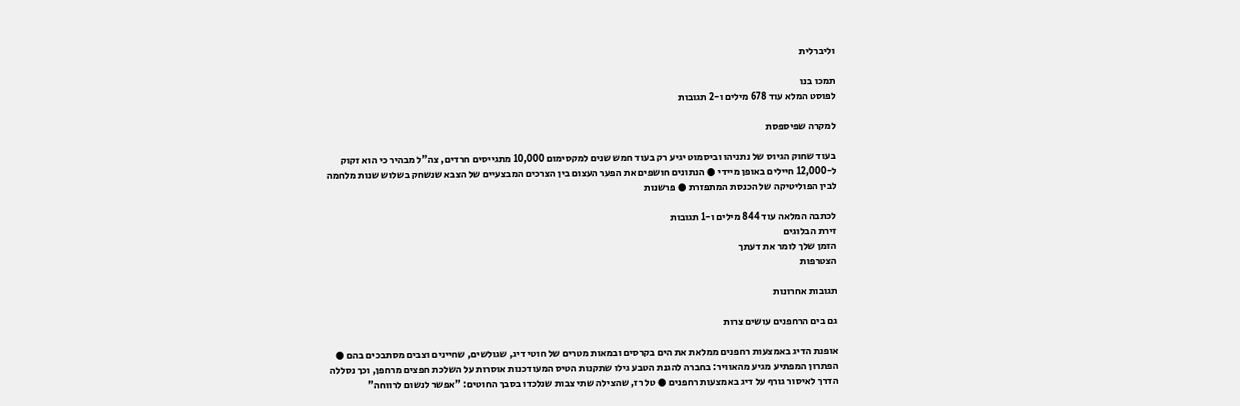וליברלית

תמכו בנו
לפוסט המלא עוד 678 מילים ו-2 תגובות

למקרה שפיספסת

בעוד שחוק הגיוס של נתניהו וביסמוט יגיע רק בעוד חמש שנים למקסימום 10,000 מתגייסים חרדים, צה"ל מבהיר כי הוא זקוק ל-12,000 חיילים באופן מיידי ● הנתונים חושפים את הפער העצום בין הצרכים המבצעיים של הצבא שנשחק בשלוש שנות מלחמה לבין הפוליטיקה של הכנסת המתפזרת ● פרשנות

לכתבה המלאה עוד 844 מילים ו-1 תגובות
זירת הבלוגים
הזמן שלך לומר את דעתך
הצטרפות

תגובות אחרונות

גם בים הרחפנים עושים צרות

אופנת הדיג באמצעות רחפנים ממלאת את הים בקרסים ובמאות מטרים של חוטי דיג, שגולשים, שחיינים וצבים מסתבכים בהם ● הפתרון המפתיע מגיע מהאוויר: בחברה להגנת הטבע גילו שתקנות הטיס המעודכנות אוסרות על השלכת חפצים מרחפן, וכך נסללה הדרך לאיסור גורף על דיג באמצעות רחפנים ● טל רז, שהצילה שתי צבות שנלכדו בסבך החוטים: "אפשר לנשום לרווחה"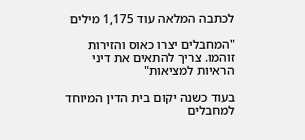לכתבה המלאה עוד 1,175 מילים

"המחבלים יצרו כאוס והזירות זוהמו. צריך להתאים את דיני הראיות למציאות"

בעוד כשנה יקום בית הדין המיוחד למחבלים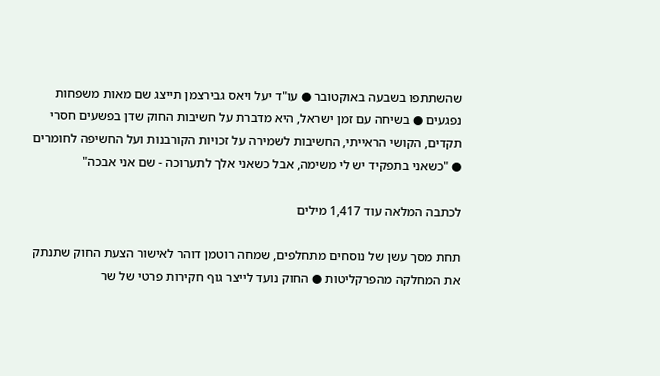שהשתתפו בשבעה באוקטובר ● עו"ד יעל ויאס גבירצמן תייצג שם מאות משפחות נפגעים ● בשיחה עם זמן ישראל, היא מדברת על חשיבות החוק שדן בפשעים חסרי תקדים, הקושי הראייתי, החשיבות לשמירה על זכויות הקורבנות ועל החשיפה לחומרים ● "כשאני בתפקיד יש לי משימה, אבל כשאני אלך לתערוכה - שם אני אבכה"

לכתבה המלאה עוד 1,417 מילים

תחת מסך עשן של נוסחים מתחלפים, שמחה רוטמן דוהר לאישור הצעת החוק שתנתק את המחלקה מהפרקליטות ● החוק נועד לייצר גוף חקירות פרטי של שר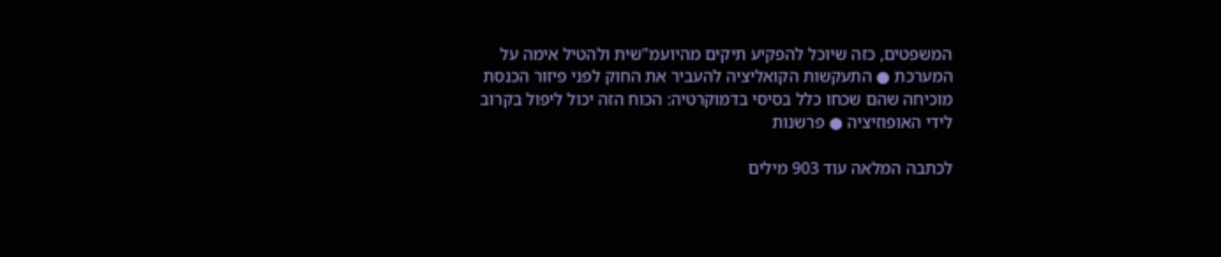המשפטים, כזה שיוכל להפקיע תיקים מהיועמ"שית ולהטיל אימה על המערכת ● התעקשות הקואליציה להעביר את החוק לפני פיזור הכנסת מוכיחה שהם שכחו כלל בסיסי בדמוקרטיה: הכוח הזה יכול ליפול בקרוב לידי האופוזיציה ● פרשנות

לכתבה המלאה עוד 903 מילים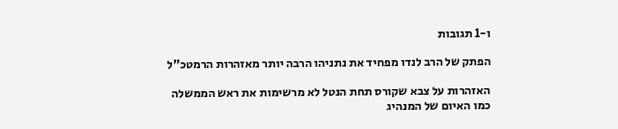ו-1 תגובות

הפתק של הרב לנדו מפחיד את נתניהו הרבה יותר מאזהרות הרמטכ"ל

האזהרות על צבא שקורס תחת הנטל לא מרשימות את ראש הממשלה כמו האיום של המנהיג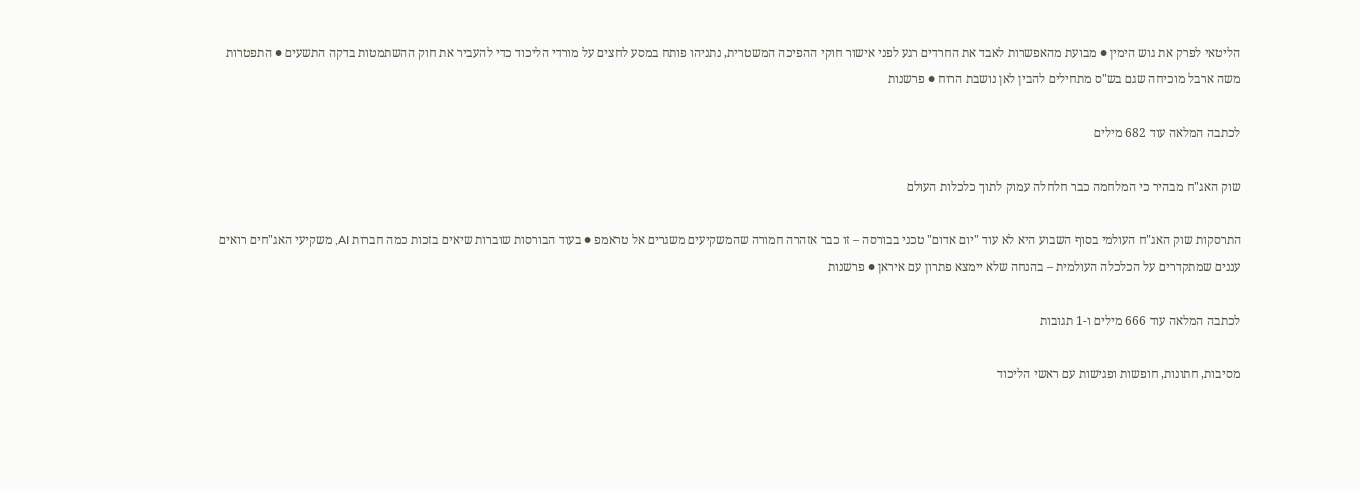הליטאי לפרק את גוש הימין ● מבועת מהאפשרות לאבד את החרדים רגע לפני אישור חוקי ההפיכה המשטרית, נתניהו פותח במסע לחצים על מורדי הליכוד כדי להעביר את חוק ההשתמטות בדקה התשעים ● התפטרות משה ארבל מוכיחה שגם בש"ס מתחילים להבין לאן נושבת הרוח ● פרשנות

לכתבה המלאה עוד 682 מילים

שוק האג"ח מבהיר כי המלחמה כבר חלחלה עמוק לתוך כלכלות העולם

התרסקות שוק האג"ח העולמי בסוף השבוע היא לא עוד "יום אדום" טכני בבורסה – זו כבר אזהרה חמורה שהמשקיעים משגרים אל טראמפ ● בעוד הבורסות שוברות שיאים בזכות כמה חברות AI, משקיעי האג"חים רואים עננים שמתקדרים על הכלכלה העולמית – בהנחה שלא יימצא פתרון עם איראן ● פרשנות

לכתבה המלאה עוד 666 מילים ו-1 תגובות

מסיבות, חתונות, חופשות ופגישות עם ראשי הליכוד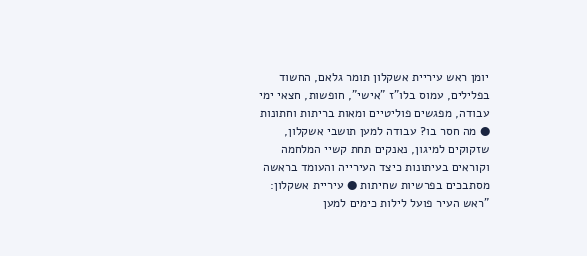יומן ראש עיריית אשקלון תומר גלאם, החשוד בפלילים, עמוס בלו"ז "אישי", חופשות, חצאי ימי עבודה, מפגשים פוליטיים ומאות בריתות וחתונות ● מה חסר בו? עבודה למען תושבי אשקלון, שזקוקים למיגון, נאנקים תחת קשיי המלחמה וקוראים בעיתונות כיצד העירייה והעומד בראשה מסתבכים בפרשיות שחיתות ● עיריית אשקלון: "ראש העיר פועל לילות כימים למען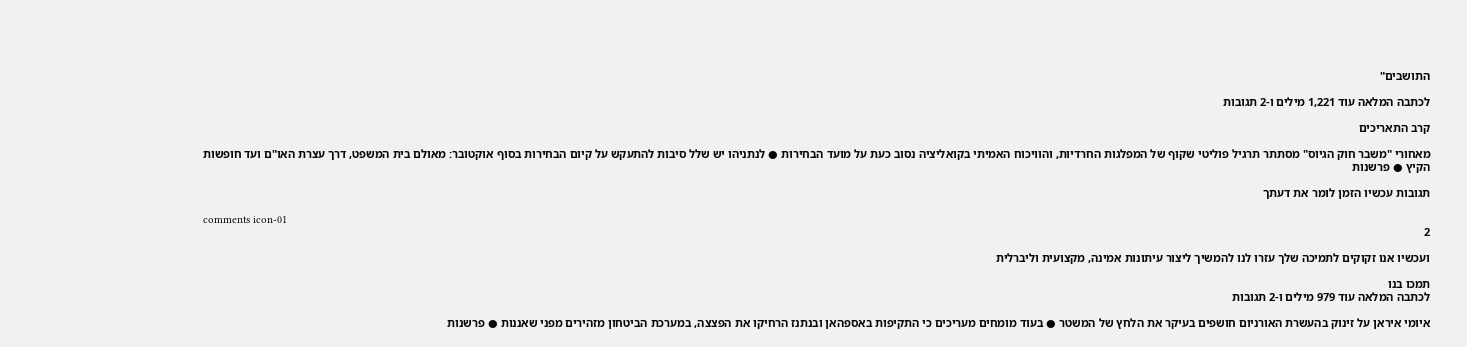התושבים"

לכתבה המלאה עוד 1,221 מילים ו-2 תגובות

קרב התאריכים

מאחורי "משבר חוק הגיוס" מסתתר תרגיל פוליטי שקוף של המפלגות החרדיות, והוויכוח האמיתי בקואליציה נסוב כעת על מועד הבחירות ● לנתניהו יש שלל סיבות להתעקש על קיום הבחירות בסוף אוקטובר: מאולם בית המשפט, דרך עצרת האו"ם ועד חופשות הקיץ ● פרשנות

תגובות עכשיו הזמן לומר את דעתך

comments icon-01
2

ועכשיו אנו זקוקים לתמיכה שלך עזרו לנו להמשיך ליצור עיתונות אמינה, מקצועית וליברלית

תמכו בנו
לכתבה המלאה עוד 979 מילים ו-2 תגובות

איומי איראן על זינוק בהעשרת האורניום חושפים בעיקר את הלחץ של המשטר ● בעוד מומחים מעריכים כי התקיפות באספהאן ובנתנז הרחיקו את הפצצה, במערכת הביטחון מזהירים מפני שאננות ● פרשנות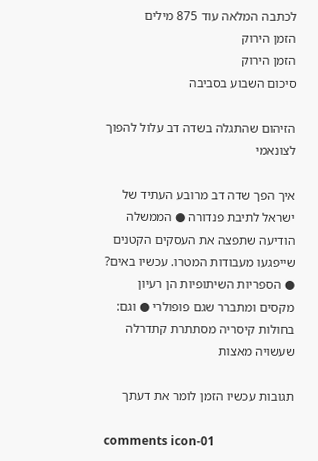לכתבה המלאה עוד 875 מילים
הזמן הירוק
הזמן הירוק
סיכום השבוע בסביבה

הזיהום שהתגלה בשדה דב עלול להפוך לצונאמי

איך הפך שדה דב מרובע העתיד של ישראל לתיבת פנדורה ● הממשלה הודיעה שתפצה את העסקים הקטנים שייפגעו מעבודות המטרו. עכשיו באים? ● הספריות השיתופיות הן רעיון מקסים ומתברר שגם פופולרי ● וגם: בחולות קיסריה מסתתרת קתדרלה שעשויה מאצות

תגובות עכשיו הזמן לומר את דעתך

comments icon-01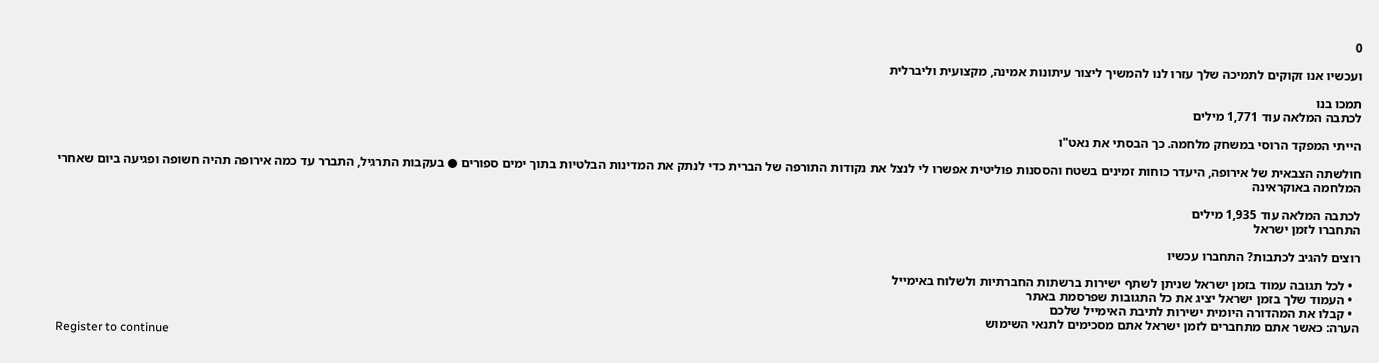0

ועכשיו אנו זקוקים לתמיכה שלך עזרו לנו להמשיך ליצור עיתונות אמינה, מקצועית וליברלית

תמכו בנו
לכתבה המלאה עוד 1,771 מילים

הייתי המפקד הרוסי במשחק מלחמה. כך הבסתי את נאט"ו

חולשתה הצבאית של אירופה, היעדר כוחות זמינים בשטח והססנות פוליטית אפשרו לי לנצל את נקודות התורפה של הברית כדי לנתק את המדינות הבלטיות בתוך ימים ספורים ● בעקבות התרגיל, התברר עד כמה אירופה תהיה חשופה ופגיעה ביום שאחרי המלחמה באוקראינה

לכתבה המלאה עוד 1,935 מילים
התחברו לזמן ישראל

רוצים להגיב לכתבות? התחברו עכשיו

  • לכל תגובה עמוד בזמן ישראל שניתן לשתף ישירות ברשתות החברתיות ולשלוח באימייל
  • העמוד שלך בזמן ישראל יציג את כל התגובות שפרסמת באתר
  • קבלו את המהדורה היומית ישירות לתיבת האימייל שלכם
הערה: כאשר אתם מתחברים לזמן ישראל אתם מסכימים לתנאי השימוש
Register to continue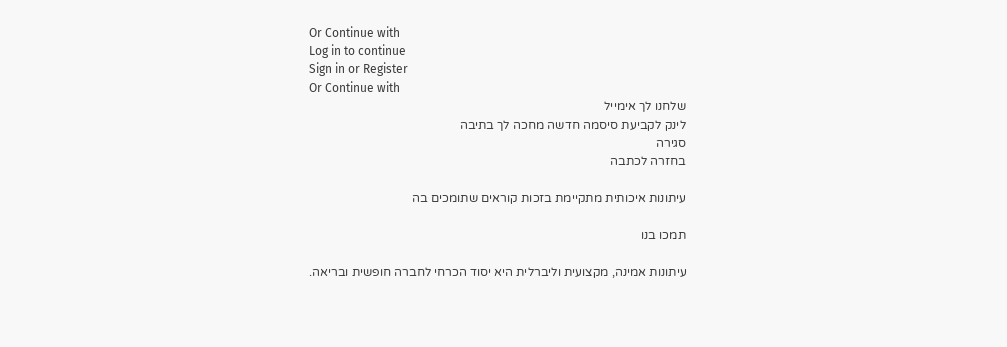Or Continue with
Log in to continue
Sign in or Register
Or Continue with
שלחנו לך אימייל
לינק לקביעת סיסמה חדשה מחכה לך בתיבה
סגירה
בחזרה לכתבה

עיתונות איכותית מתקיימת בזכות קוראים שתומכים בה

תמכו בנו

עיתונות אמינה, מקצועית וליברלית היא יסוד הכרחי לחברה חופשית ובריאה.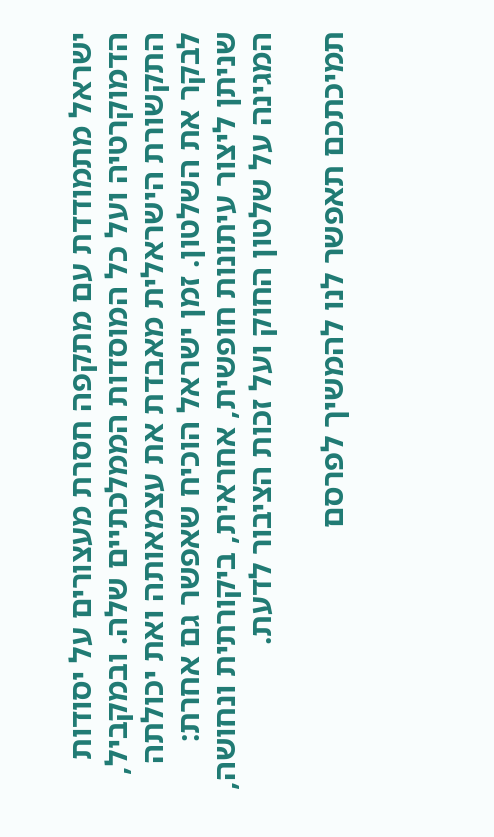ישראל מתמודדת עם מתקפה חסרת מעצורים על יסודות הדמוקרטיה ועל כל המוסדות הממלכתיים שלה. ובמקביל, התקשורת הישראלית מאבדת את עצמאותה ואת יכולתה לבקר את השלטון. זמן ישראל הוכיח שאפשר גם אחרת: שניתן ליצור עיתונות חופשית, אחראית, ביקורתית ונחושה, המגינה על שלטון החוק ועל זכות הציבור לדעת.

תמיכתכם תאפשר לנו להמשיך לפרסם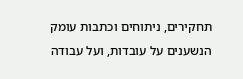תחקירים, ניתוחים וכתבות עומק הנשענים על עובדות, ועל עבודה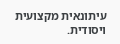עיתונאית מקצועית ויסודית.